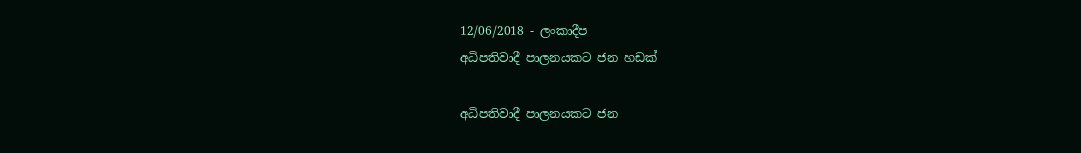12/06/2018 - ලංකාදීප
අධිපතිවාදී පාලනයකට ජන හඩක්

අධිපතිවාදී පාලනයකට ජන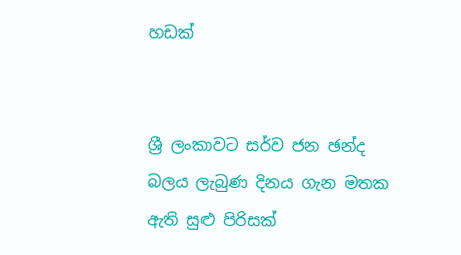හඩක්


ශ්‍රී ලංකාවට සර්ව ජන ඡන්ද බලය ලැබුණ දිනය ගැන මතක ඇති සුළු පිරිසක්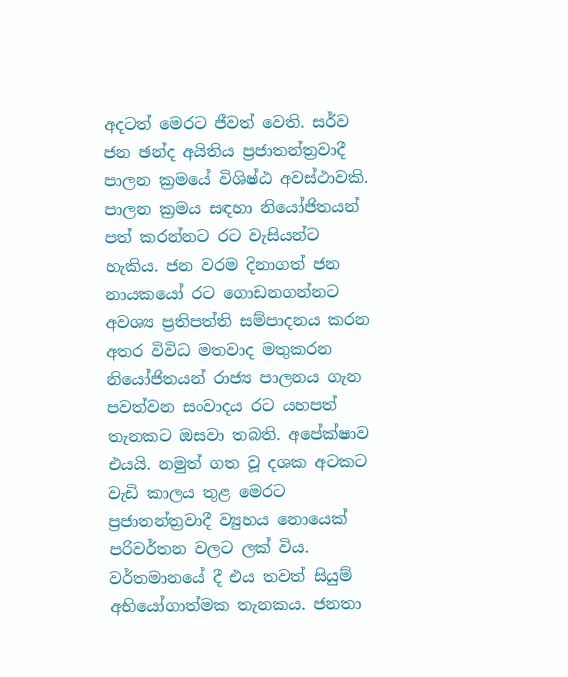අදටත් මෙරට ජීවත් වෙති. සර්ව ජන ඡන්ද අයිතිය ප්‍රජාතන්ත්‍රවාදී පාලන ක්‍රමයේ විශිෂ්ඨ අවස්ථාවකි. පාලන ක්‍රමය සඳහා නියෝජිතයන් පත් කරන්නට රට වැසියන්ට හැකිය. ජන වරම දිනාගත් ජන නායකයෝ රට ගොඩනගන්නට අවශ්‍ය ප්‍රතිපත්ති සම්පාදනය කරන අතර විවිධ මතවාද මතුකරන නියෝජිතයන් රාජ්‍ය පාලනය ගැන පවත්වන සංවාදය රට යහපත් තැනකට ඔසවා තබති. අපේක්ෂාව එයයි. නමුත් ගත වූ දශක අටකට වැඩි කාලය තුළ මෙරට ප්‍රජාතන්ත්‍රවාදී ව්‍යුහය නොයෙක් පරිවර්තන වලට ලක් විය. වර්තමානයේ දී එය තවත් සියුම් අභියෝගාත්මක තැනකය. ජනතා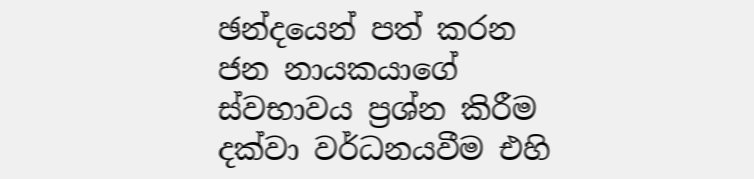ඡන්දයෙන් පත් කරන ජන නායකයාගේ ස්වභාවය ප්‍රශ්න කිරීම දක්වා වර්ධනයවීම එහි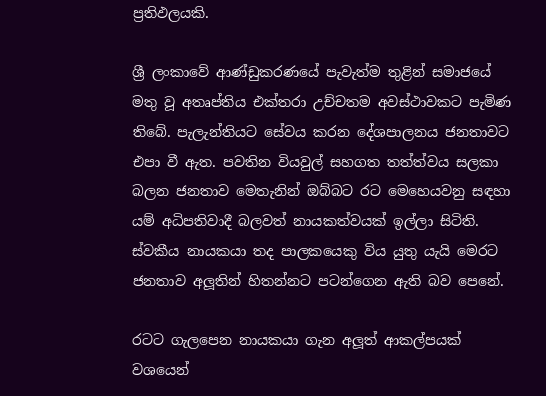ප්‍රතිඵලයකි.

ශ්‍රී ලංකාවේ ආණ්ඩුකරණයේ පැවැත්ම තුළින් සමාජයේ මතු වූ අතෘප්තිය එක්තරා උච්චතම අවස්ථාවකට පැමිණ තිබේ. පැලැන්තියට සේවය කරන දේශපාලනය ජනතාවට එපා වී ඇත. පවතින වියවුල් සහගත තත්ත්වය සලකා බලන ජනතාව මෙතැනින් ඔබ්බට රට මෙහෙයවනු සඳහා යම් අධිපතිවාදී බලවත් නායකත්වයක් ඉල්ලා සිටිති. ස්වකීය නායකයා තද පාලකයෙකු විය යුතු යැයි මෙරට ජනතාව අලූතින් හිතන්නට පටන්ගෙන ඇති බව පෙනේ.

රටට ගැලපෙන නායකයා ගැන අලූත් ආකල්පයක් වශයෙන්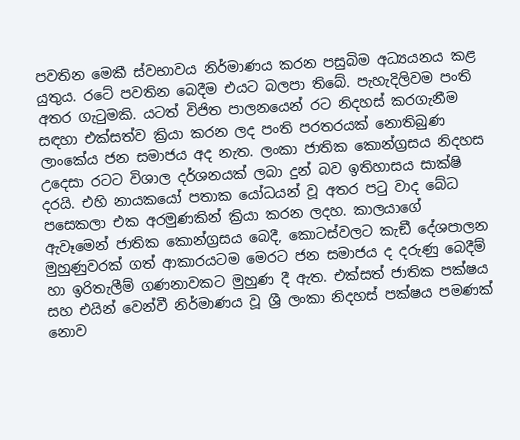පවතින මෙකී ස්වභාවය නිර්මාණය කරන පසුබිම අධ්‍යයනය කළ යුතුය. රටේ පවතින බෙදීම එයට බලපා තිබේ. පැහැදිලිවම පංති අතර ගැටුමකි. යටත් විජිත පාලනයෙන් රට නිදහස් කරගැනීම සඳහා එක්සත්ව ක්‍රියා කරන ලද පංති පරතරයක් නොතිබුණ ලාංකේය ජන සමාජය අද නැත. ලංකා ජාතික කොන්ග්‍රසය නිදහස උදෙසා රටට විශාල දර්ශනයක් ලබා දුන් බව ඉතිහාසය සාක්ෂි දරයි. එහි නායකයෝ පතාක යෝධයන් වූ අතර පටු වාද බේධ පසෙකලා එක අරමුණකින් ක්‍රියා කරන ලදහ. කාලයාගේ ඇවෑමෙන් ජාතික කොන්ග්‍රසය බෙදී, කොටස්වලට කැඞී දේශපාලන මුහුණුවරක් ගත් ආකාරයටම මෙරට ජන සමාජය ද දරුණු බෙදීම් හා ඉරිතැලීම් ගණනාවකට මුහුණ දී ඇත. එක්සත් ජාතික පක්ෂය සහ එයින් වෙන්වී නිර්මාණය වූ ශ්‍රී ලංකා නිදහස් පක්ෂය පමණක් නොව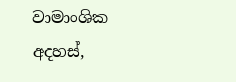වාමාංශික අදහස්,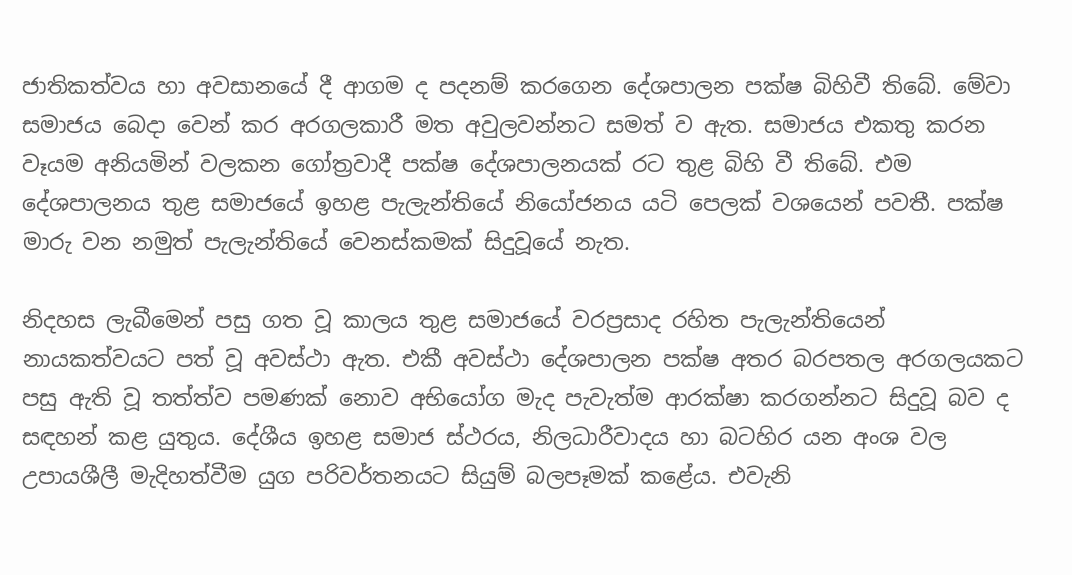ජාතිකත්වය හා අවසානයේ දී ආගම ද පදනම් කරගෙන දේශපාලන පක්ෂ බිහිවී තිබේ. මේවා සමාජය බෙදා වෙන් කර අරගලකාරී මත අවුලවන්නට සමත් ව ඇත. සමාජය එකතු කරන වෑයම අනියමින් වලකන ගෝත්‍රවාදී පක්ෂ දේශපාලනයක් රට තුළ බිහි වී තිබේ. එම දේශපාලනය තුළ සමාජයේ ඉහළ පැලැන්තියේ නියෝජනය යටි පෙලක් වශයෙන් පවතී. පක්ෂ මාරු වන නමුත් පැලැන්තියේ වෙනස්කමක් සිදුවූයේ නැත.

නිදහස ලැබීමෙන් පසු ගත වූ කාලය තුළ සමාජයේ වරප්‍රසාද රහිත පැලැන්තියෙන් නායකත්වයට පත් වූ අවස්ථා ඇත. එකී අවස්ථා දේශපාලන පක්ෂ අතර බරපතල අරගලයකට පසු ඇති වූ තත්ත්ව පමණක් නොව අභියෝග මැද පැවැත්ම ආරක්ෂා කරගන්නට සිදුවූ බව ද සඳහන් කළ යුතුය. දේශීය ඉහළ සමාජ ස්ථරය, නිලධාරීවාදය හා බටහිර යන අංශ වල උපායශීලී මැදිහත්වීම යුග පරිවර්තනයට සියුම් බලපෑමක් කළේය. එවැනි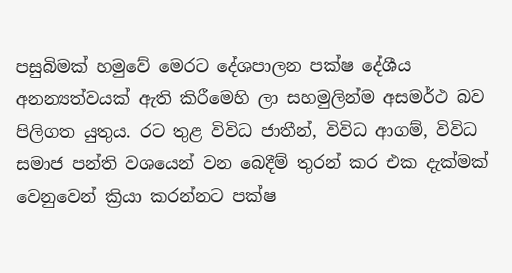පසුබිමක් හමුවේ මෙරට දේශපාලන පක්ෂ දේශීය අනන්‍යත්වයක් ඇති කිරීමෙහි ලා සහමුලින්ම අසමර්ථ බව පිලිගත යුතුය. රට තුළ විවිධ ජාතීන්, විවිධ ආගම්, විවිධ සමාජ පන්ති වශයෙන් වන බෙදීම් තුරන් කර එක දැක්මක් වෙනුවෙන් ක්‍රියා කරන්නට පක්ෂ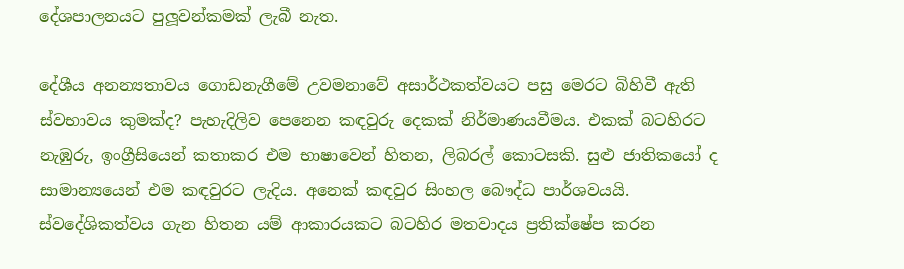දේශපාලනයට පුලූවන්කමක් ලැබී නැත.

දේශීය අනන්‍යතාවය ගොඩනැගීමේ උවමනාවේ අසාර්ථකත්වයට පසු මෙරට බිහිවී ඇති ස්වභාවය කුමක්ද? පැහැදිලිව පෙනෙන කඳවුරු දෙකක් නිර්මාණයවීමය. එකක් බටහිරට නැඹුරු, ඉංග්‍රීසියෙන් කතාකර එම භාෂාවෙන් හිතන, ලිබරල් කොටසකි. සුළු ජාතිකයෝ ද සාමාන්‍යයෙන් එම කඳවුරට ලැදිය. අනෙක් කඳවුර සිංහල බෞද්ධ පාර්ශවයයි. ස්වදේශිකත්වය ගැන හිතන යම් ආකාරයකට බටහිර මතවාදය ප්‍රතික්ෂේප කරන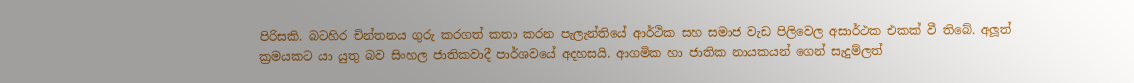පිරිසකි. බටහිර චින්තනය ගුරු කරගත් කතා කරන පැලැන්තියේ ආර්ථික සහ සමාජ වැඩ පිලිවෙල අසාර්ථක එකක් වී තිබේ. අලූත් ක්‍රමයකට යා යුතු බව සිංහල ජාතිකවාදී පාර්ශවයේ අදහසයි. ආගමික හා ජාතික නායකයන් ගෙන් සැදුම්ලත්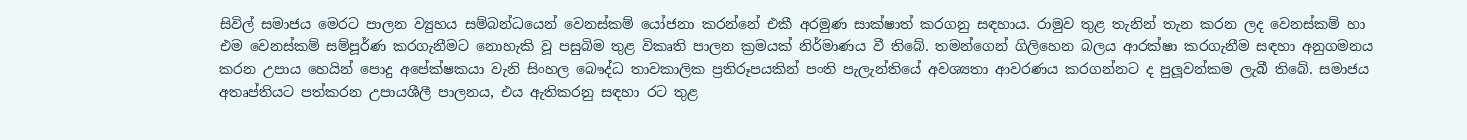සිවිල් සමාජය මෙරට පාලන ව්‍යුහය සම්බන්ධයෙන් වෙනස්කම් යෝජනා කරන්නේ එකී අරමුණ සාක්ෂාත් කරගනු සඳහාය. රාමුව තුළ තැනින් තැන කරන ලද වෙනස්කම් හා එම වෙනස්කම් සම්පූර්ණ කරගැනීමට නොහැකි වූ පසුබිම තුළ විකෘති පාලන ක්‍රමයක් නිර්මාණය වී තිබේ. තමන්ගෙන් ගිලිහෙන බලය ආරක්ෂා කරගැනීම සඳහා අනුගමනය කරන උපාය හෙයින් පොදු අපේක්ෂකයා වැනි සිංහල බෞද්ධ තාවකාලික ප්‍රතිරූපයකින් පංති පැලැන්තියේ අවශ්‍යතා ආවරණය කරගන්නට ද පුලූවන්කම ලැබී තිබේ. සමාජය අතෘප්තියට පත්කරන උපායශීලී පාලනය, එය ඇතිකරනු සඳහා රට තුළ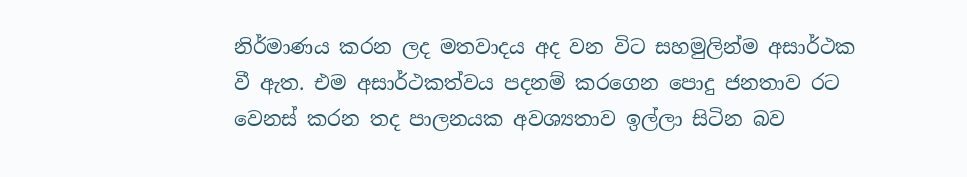නිර්මාණය කරන ලද මතවාදය අද වන විට සහමුලින්ම අසාර්ථක වී ඇත. එම අසාර්ථකත්වය පදනම් කරගෙන පොදු ජනතාව රට වෙනස් කරන තද පාලනයක අවශ්‍යතාව ඉල්ලා සිටින බව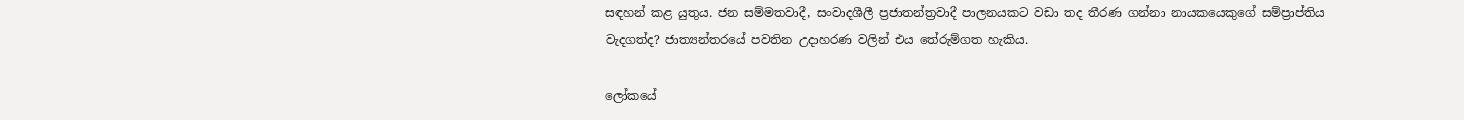සඳහන් කළ යුතුය. ජන සම්මතවාදී, සංවාදශීලී ප්‍රජාතන්ත්‍රවාදී පාලනයකට වඩා තද තීරණ ගන්නා නායකයෙකුගේ සම්ප්‍රාප්තිය වැදගත්ද? ජාත්‍යන්තරයේ පවතින උදාහරණ වලින් එය තේරුම්ගත හැකිය.

ලෝකයේ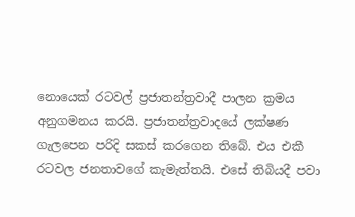නොයෙක් රටවල් ප්‍රජාතන්ත්‍රවාදී පාලන ක්‍රමය අනුගමනය කරයි. ප්‍රජාතන්ත්‍රවාදයේ ලක්ෂණ ගැලපෙන පරිදි සකස් කරගෙන තිබේ. එය එකී රටවල ජනතාවගේ කැමැත්තයි. එසේ තිබියදී පවා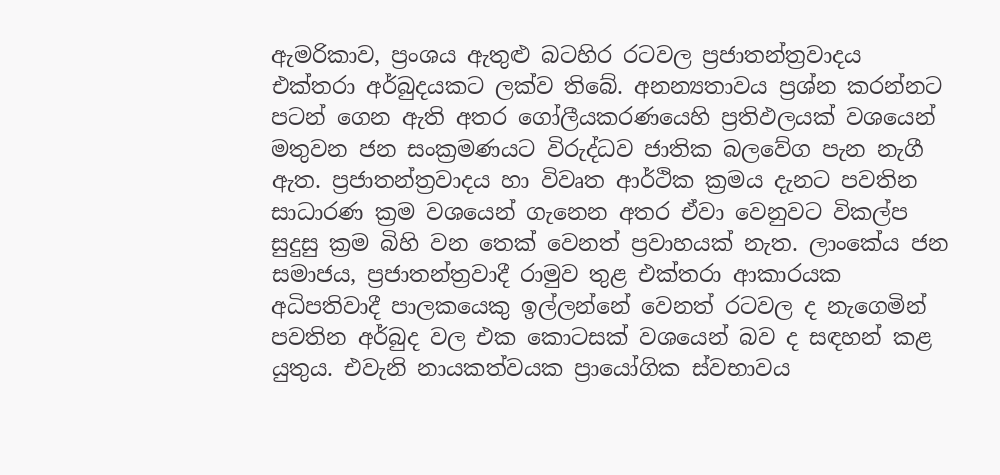ඇමරිකාව, ප්‍රංශය ඇතුළු බටහිර රටවල ප්‍රජාතන්ත්‍රවාදය එක්තරා අර්බුදයකට ලක්ව තිබේ. අනන්‍යතාවය ප්‍රශ්න කරන්නට පටන් ගෙන ඇති අතර ගෝලීයකරණයෙහි ප්‍රතිඵලයක් වශයෙන් මතුවන ජන සංක්‍රමණයට විරුද්ධව ජාතික බලවේග පැන නැගී ඇත. ප්‍රජාතන්ත්‍රවාදය හා විවෘත ආර්ථික ක්‍රමය දැනට පවතින සාධාරණ ක්‍රම වශයෙන් ගැනෙන අතර ඒවා වෙනුවට විකල්ප සුදුසු ක්‍රම බිහි වන තෙක් වෙනත් ප්‍රවාහයක් නැත. ලාංකේය ජන සමාජය, ප්‍රජාතන්ත්‍රවාදී රාමුව තුළ එක්තරා ආකාරයක අධිපතිවාදී පාලකයෙකු ඉල්ලන්නේ වෙනත් රටවල ද නැගෙමින් පවතින අර්බුද වල එක කොටසක් වශයෙන් බව ද සඳහන් කළ යුතුය. එවැනි නායකත්වයක ප්‍රායෝගික ස්වභාවය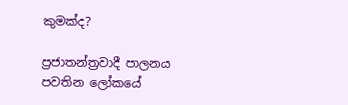කුමක්ද?

ප්‍රජාතන්ත්‍රවාදී පාලනය පවතින ලෝකයේ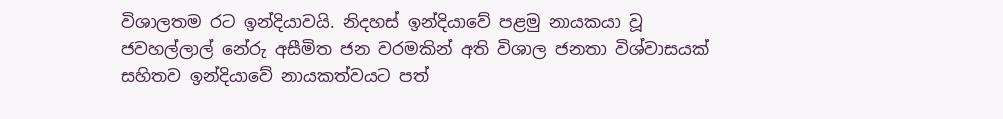විශාලතම රට ඉන්දියාවයි. නිදහස් ඉන්දියාවේ පළමු නායකයා වූ ජවහල්ලාල් නේරු අසීමිත ජන වරමකින් අති විශාල ජනතා විශ්වාසයක් සහිතව ඉන්දියාවේ නායකත්වයට පත්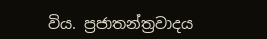විය. ප්‍රජාතන්ත්‍රවාදය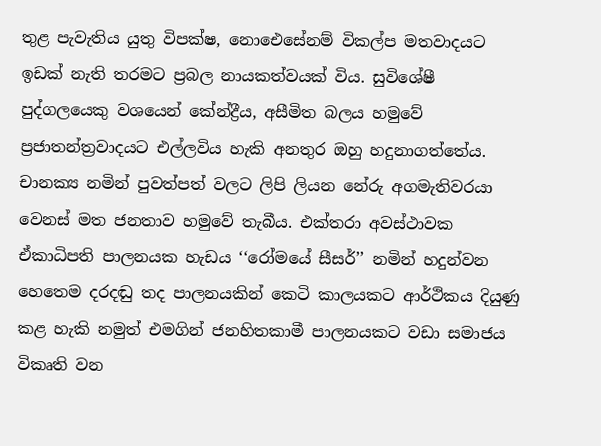තුළ පැවැතිය යුතු විපක්ෂ, නොඓසේනම් විකල්ප මතවාදයට ඉඩක් නැති තරමට ප්‍රබල නායකත්වයක් විය. සුවිශේෂී පුද්ගලයෙකු වශයෙන් කේන්ද්‍රීය, අසීමිත බලය හමුවේ ප්‍රජාතන්ත්‍රවාදයට එල්ලවිය හැකි අනතුර ඔහු හදුනාගත්තේය. චානක්‍ය නමින් පුවත්පත් වලට ලිපි ලියන නේරු අගමැතිවරයා වෙනස් මත ජනතාව හමුවේ තැබීය. එක්තරා අවස්ථාවක ඒකාධිපති පාලනයක හැඩය ‘‘රෝමයේ සීසර්’’ නමින් හදුන්වන හෙතෙම දරදඬු තද පාලනයකින් කෙටි කාලයකට ආර්ථිකය දියුණු කළ හැකි නමුත් එමගින් ජනහිතකාමී පාලනයකට වඩා සමාජය විකෘති වන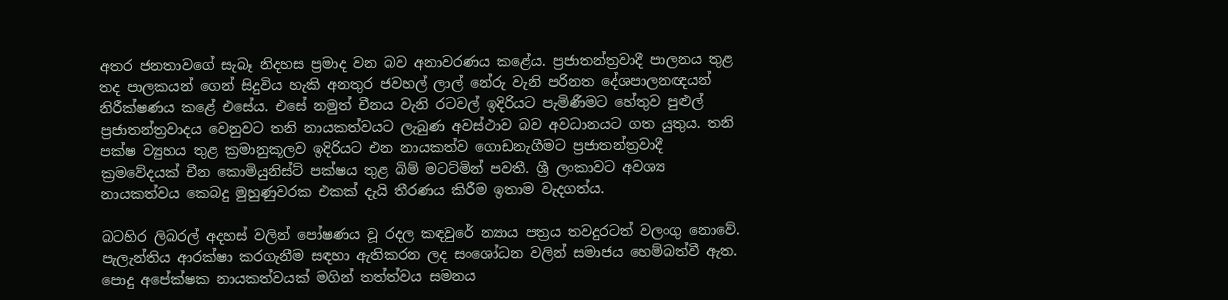අතර ජනතාවගේ සැබෑ නිදහස ප්‍රමාද වන බව අනාවරණය කළේය. ප්‍රජාතන්ත්‍රවාදී පාලනය තුළ තද පාලකයන් ගෙන් සිදුවිය හැකි අනතුර ජවහල් ලාල් නේරු වැනි පරිනත දේශපාලනඥයන් නිරීක්ෂණය කළේ එසේය. එසේ නමුත් චීනය වැනි රටවල් ඉදිරියට පැමිණීමට හේතුව පුළුල් ප්‍රජාතන්ත්‍රවාදය වෙනුවට තනි නායකත්වයට ලැබුණ අවස්ථාව බව අවධානයට ගත යුතුය. තනි පක්ෂ ව්‍යුහය තුළ ක්‍රමානුකූලව ඉදිරියට එන නායකත්ව ගොඩනැගීමට ප්‍රජාතන්ත්‍රවාදී ක්‍රමවේදයක් චීන කොමියුනිස්ට් පක්ෂය තුළ බිම් මටට්මින් පවතී. ශ්‍රී ලංකාවට අවශ්‍ය නායකත්වය කෙබදු මුහුණුවරක එකක් දැයි තීරණය කිරීම ඉතාම වැදගත්ය.

බටහිර ලිබරල් අදහස් වලින් පෝෂණය වූ රදල කඳවුරේ න්‍යාය පත්‍රය තවදුරටත් වලංගු නොවේ. පැලැන්තිය ආරක්ෂා කරගැනීම සඳහා ඇතිකරන ලද සංශෝධන වලින් සමාජය හෙම්බත්වී ඇත. පොදු අපේක්ෂක නායකත්වයක් මගින් තත්ත්වය සමනය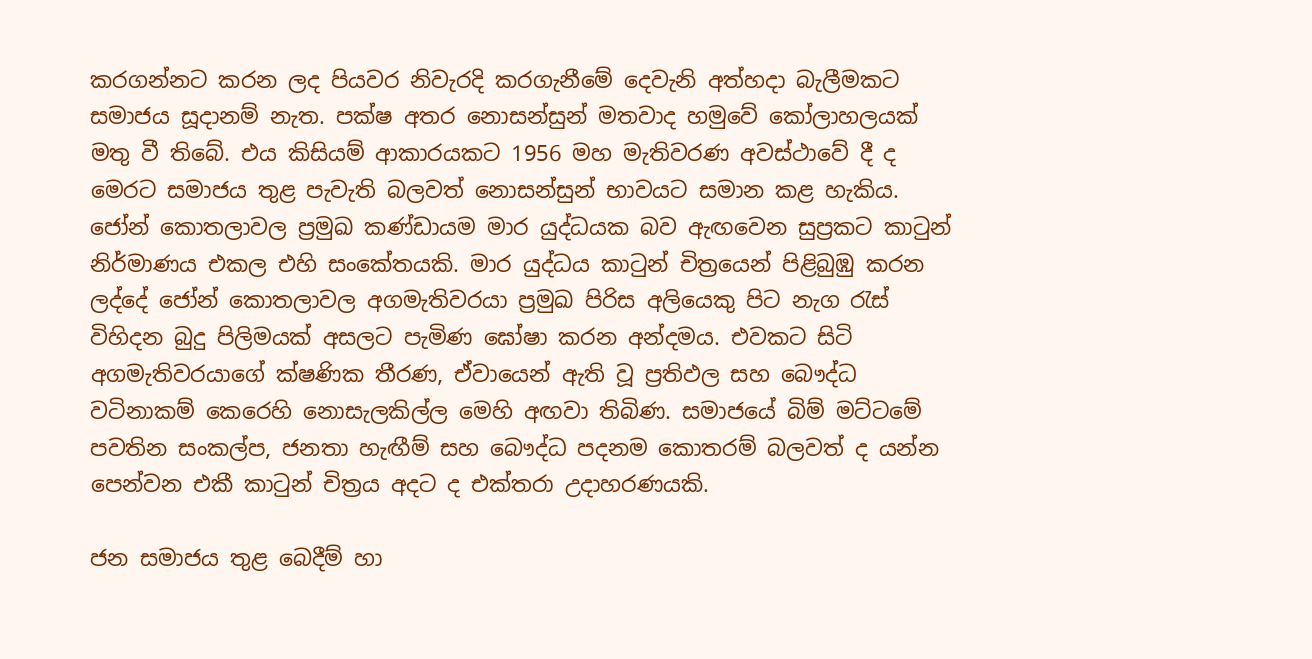කරගන්නට කරන ලද පියවර නිවැරදි කරගැනීමේ දෙවැනි අත්හදා බැලීමකට සමාජය සූදානම් නැත. පක්ෂ අතර නොසන්සුන් මතවාද හමුවේ කෝලාහලයක් මතු වී තිබේ. එය කිසියම් ආකාරයකට 1956 මහ මැතිවරණ අවස්ථාවේ දී ද මෙරට සමාජය තුළ පැවැති බලවත් නොසන්සුන් භාවයට සමාන කළ හැකිය. ජෝන් කොතලාවල ප්‍රමුඛ කණ්ඩායම මාර යුද්ධයක බව ඇඟවෙන සුප්‍රකට කාටුන් නිර්මාණය එකල එහි සංකේතයකි. මාර යුද්ධය කාටුන් චිත්‍රයෙන් පිළිබුඹු කරන ලද්දේ ජෝන් කොතලාවල අගමැතිවරයා ප්‍රමුඛ පිරිස අලියෙකු පිට නැග රැස් විහිදන බුදු පිලිමයක් අසලට පැමිණ ඝෝෂා කරන අන්දමය. එවකට සිටි අගමැතිවරයාගේ ක්ෂණික තීරණ, ඒවායෙන් ඇති වූ ප්‍රතිඵල සහ බෞද්ධ වටිනාකම් කෙරෙහි නොසැලකිල්ල මෙහි අඟවා තිබිණ. සමාජයේ බිම් මට්ටමේ පවතින සංකල්ප, ජනතා හැඟීම් සහ බෞද්ධ පදනම කොතරම් බලවත් ද යන්න පෙන්වන එකී කාටුන් චිත්‍රය අදට ද එක්තරා උදාහරණයකි.

ජන සමාජය තුළ බෙදීම් හා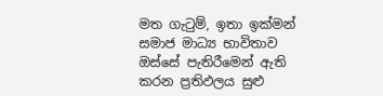මත ගැටුම්, ඉතා ඉක්මන් සමාජ මාධ්‍ය භාවිතාව ඔස්සේ පැතිරීමෙන් ඇති කරන ප්‍රතිඵලය සුළු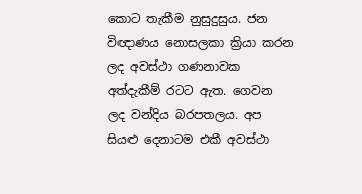කොට තැකීම නුසුදුසුය. ජන විඥාණය නොසලකා ක්‍රියා කරන ලද අවස්ථා ගණනාවක අත්දැකීම් රටට ඇත. ගෙවන ලද වන්දිය බරපතලය. අප සියළු දෙනාටම එකී අවස්ථා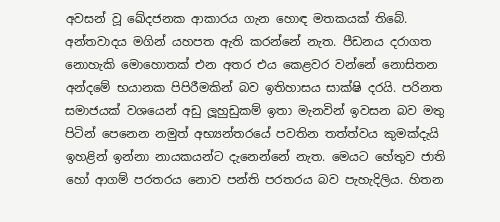අවසන් වූ ඛේදජනක ආකාරය ගැන හොඳ මතකයක් තිබේ. අන්තවාදය මගින් යහපත ඇති කරන්නේ නැත. පීඩනය දරාගත නොහැකි මොහොතක් එන අතර එය කෙළවර වන්නේ නොසිතන අන්දමේ භයානක පිපිරීමකින් බව ඉතිහාසය සාක්ෂි දරයි. පරිනත සමාජයක් වශයෙන් අඩු ලූහුඩුකම් ඉතා මැනවින් ඉවසන බව මතු පිටින් පෙනෙන නමුත් අභ්‍යන්තරයේ පවතින තත්ත්වය කුමක්දැයි ඉහළින් ඉන්නා නායකයන්ට දැනෙන්නේ නැත. මෙයට හේතුව ජාති හෝ ආගම් පරතරය නොව පන්ති පරතරය බව පැහැදිලිය. හිතන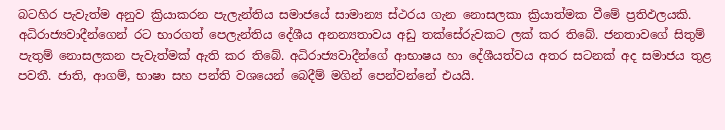බටහිර පැවැත්ම අනුව ක්‍රියාකරන පැලැන්තිය සමාජයේ සාමාන්‍ය ස්ථරය ගැන නොසලකා ක්‍රියාත්මක වීමේ ප්‍රතිඵලයකි. අධිරාජ්‍යවාදීන්ගෙන් රට භාරගත් පෙලැන්තිය දේශීය අනන්‍යතාවය අඩු තක්සේරුවකට ලක් කර තිබේ. ජනතාවගේ සිතුම් පැතුම් නොසලකන පැවැත්මක් ඇති කර තිබේ. අධිරාජ්‍යවාදීන්ගේ ආභාෂය හා දේශීයත්වය අතර සටනක් අද සමාජය තුළ පවතී. ජාති, ආගම්, භාෂා සහ පන්ති වශයෙන් බෙදීම් මගින් පෙන්වන්නේ එයයි.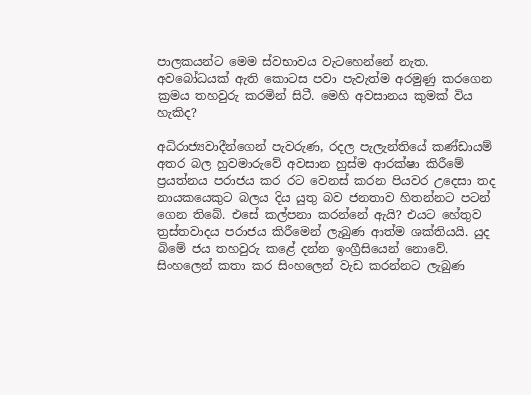පාලකයන්ට මෙම ස්වභාවය වැටහෙන්නේ නැත. අවබෝධයක් ඇති කොටස පවා පැවැත්ම අරමුණු කරගෙන ක්‍රමය තහවුරු කරමින් සිටී. මෙහි අවසානය කුමක් විය හැකිද?

අධිරාජ්‍යවාදීන්ගෙන් පැවරුණ, රදල පැලැන්තියේ කණ්ඩායම් අතර බල හුවමාරුවේ අවසාන හුස්ම ආරක්ෂා කිරීමේ ප්‍රයත්නය පරාජය කර රට වෙනස් කරන පියවර උදෙසා තද නායකයෙකුට බලය දිය යුතු බව ජනතාව හිතන්නට පටන් ගෙන තිබේ. එසේ කල්පනා කරන්නේ ඇයි? එයට හේතුව ත්‍රස්තවාදය පරාජය කිරීමෙන් ලැබුණ ආත්ම ශක්තියයි. යුද බිමේ ජය තහවුරු කළේ දන්න ඉංග්‍රීසියෙන් නොවේ. සිංහලෙන් කතා කර සිංහලෙන් වැඩ කරන්නට ලැබුණ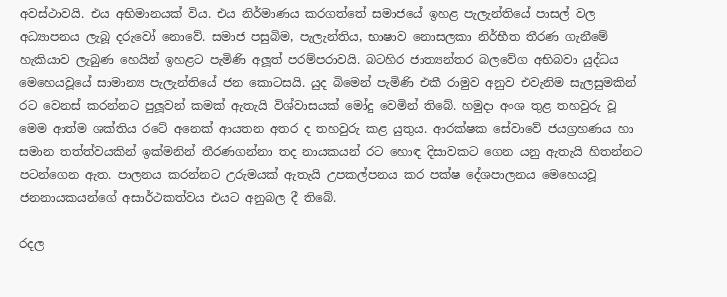අවස්ථාවයි. එය අභිමානයක් විය. එය නිර්මාණය කරගත්තේ සමාජයේ ඉහළ පැලැන්තියේ පාසල් වල අධ්‍යාපනය ලැබූ දරුවෝ නොවේ. සමාජ පසුබිම, පැලැන්තිය, භාෂාව නොසලකා නිර්භීත තීරණ ගැනීමේ හැකියාව ලැබුණ හෙයින් ඉහළට පැමිණි අලූත් පරම්පරාවයි. බටහිර ජාත්‍යන්තර බලවේග අභිබවා යුද්ධය මෙහෙයවූයේ සාමාන්‍ය පැලැන්තියේ ජන කොටසයි. යුද බිමෙන් පැමිණි එකී රාමුව අනුව එවැනිම සැලසුමකින් රට වෙනස් කරන්නට පුලූවන් කමක් ඇතැයි විශ්වාසයක් මෝදු වෙමින් තිබේ. හමුදා අංශ තුළ තහවුරු වූ මෙම ආත්ම ශක්තිය රටේ අනෙක් ආයතන අතර ද තහවුරු කළ යුතුය. ආරක්ෂක සේවාවේ ජයග්‍රහණය හා සමාන තත්ත්වයකින් ඉක්මනින් තීරණගන්නා තද නායකයන් රට හොඳ දිසාවකට ගෙන යනු ඇතැයි හිතන්නට පටන්ගෙන ඇත. පාලනය කරන්නට උරුමයක් ඇතැයි උපකල්පනය කර පක්ෂ දේශපාලනය මෙහෙයවූ ජනනායකයන්ගේ අසාර්ථකත්වය එයට අනුබල දී තිබේ.

රදල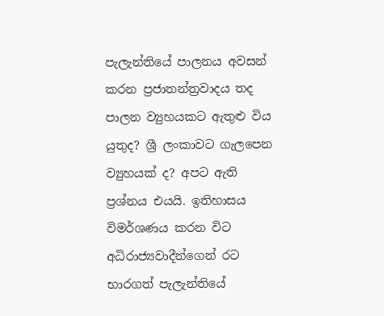පැලැන්තියේ පාලනය අවසන් කරන ප්‍රජාතන්ත්‍රවාදය තද පාලන ව්‍යුහයකට ඇතුළු විය යුතුද? ශ්‍රී ලංකාවට ගැලපෙන ව්‍යුහයක් ද? අපට ඇති ප්‍රශ්නය එයයි. ඉතිහාසය විමර්ශණය කරන විට අධිරාජ්‍යවාදීන්ගෙන් රට භාරගත් පැලැන්තියේ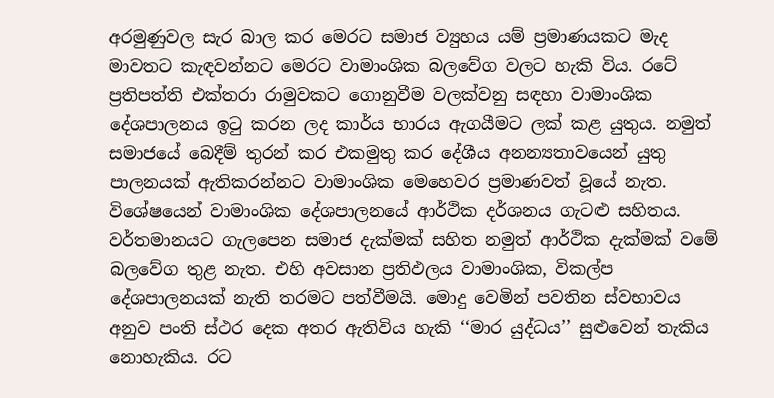අරමුණුවල සැර බාල කර මෙරට සමාජ ව්‍යුහය යම් ප්‍රමාණයකට මැද මාවතට කැඳවන්නට මෙරට වාමාංශික බලවේග වලට හැකි විය. රටේ ප්‍රතිපත්ති එක්තරා රාමුවකට ගොනුවීම වලක්වනු සඳහා වාමාංශික දේශපාලනය ඉටු කරන ලද කාර්ය භාරය ඇගයීමට ලක් කළ යුතුය. නමුත් සමාජයේ බෙදීම් තුරන් කර එකමුතු කර දේශීය අනන්‍යතාවයෙන් යුතු පාලනයක් ඇතිකරන්නට වාමාංශික මෙහෙවර ප්‍රමාණවත් වූයේ නැත. විශේෂයෙන් වාමාංශික දේශපාලනයේ ආර්ථික දර්ශනය ගැටළු සහිතය. වර්තමානයට ගැලපෙන සමාජ දැක්මක් සහිත නමුත් ආර්ථික දැක්මක් වමේ බලවේග තුළ නැත. එහි අවසාන ප්‍රතිඵලය වාමාංශික, විකල්ප දේශපාලනයක් නැති තරමට පත්වීමයි. මොදු වෙමින් පවතින ස්වභාවය අනුව පංති ස්ථර දෙක අතර ඇතිවිය හැකි ‘‘මාර යුද්ධය’’ සුළුවෙන් තැකිය නොහැකිය. රට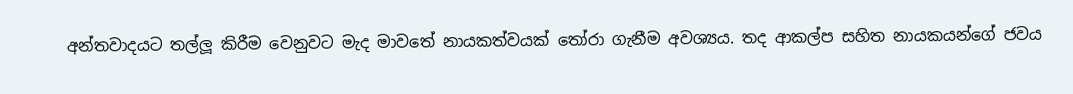අන්තවාදයට තල්ලූ කිරීම වෙනුවට මැද මාවතේ නායකත්වයක් තෝරා ගැනීම අවශ්‍යය. තද ආකල්ප සහිත නායකයන්ගේ ජවය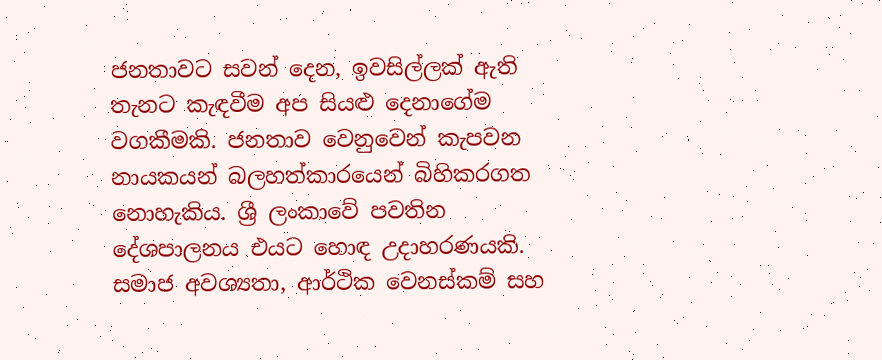ජනතාවට සවන් දෙන, ඉවසිල්ලක් ඇති තැනට කැඳවීම අප සියළු දෙනාගේම වගකීමකි. ජනතාව වෙනුවෙන් කැපවන නායකයන් බලහත්කාරයෙන් බිහිකරගත නොහැකිය. ශ්‍රී ලංකාවේ පවතින දේශපාලනය එයට හොඳ උදාහරණයකි. සමාජ අවශ්‍යතා, ආර්ථික වෙනස්කම් සහ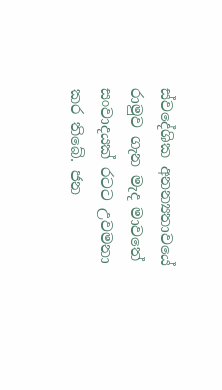ස්වදේශික අනන්‍යතාවයේ රාමුව ගැන මැද මාවතේ සංවාදයක් රටට උවමනා කර තිබේ. ජන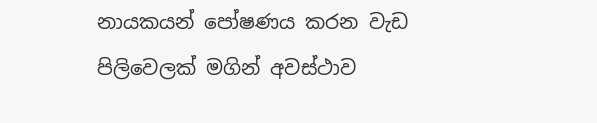නායකයන් පෝෂණය කරන වැඩ පිලිවෙලක් මගින් අවස්ථාව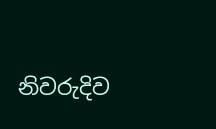නිවරුදිව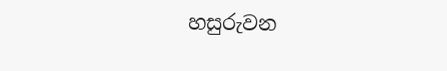හසුරුවන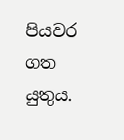පියවර ගත යුතුය.